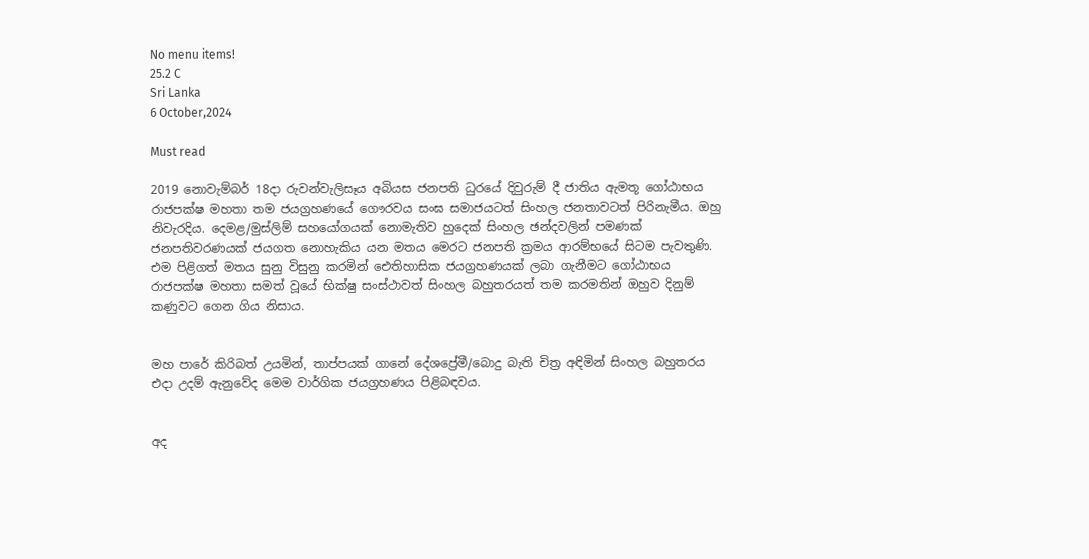No menu items!
25.2 C
Sri Lanka
6 October,2024

Must read

2019 නොවැම්බර් 18දා රුවන්වැලිසෑය අබියස ජනපති ධුරයේ දිවුරුම් දී ජාතිය ඇමතූ ගෝඨාභය රාජපක්ෂ මහතා තම ජයග්‍රහණයේ ගෞරවය සංඝ සමාජයටත් සිංහල ජනතාවටත් පිරිනැමීය. ඔහු නිවැරදිය. දෙමළ/මුස්ලිම් සහයෝගයක් නොමැතිව හුදෙක් සිංහල ඡන්දවලින් පමණක් ජනපතිවරණයක් ජයගත නොහැකිය යන මතය මෙරට ජනපති ක්‍රමය ආරම්භයේ සිටම පැවතුණි. එම පිළිගත් මතය සුනු විසුනු කරමින් ඓතිහාසික ජයග්‍රහණයක් ලබා ගැනීමට ගෝඨාභය රාජපක්ෂ මහතා සමත් වූයේ භික්ෂු සංස්ථාවත් සිංහල බහුතරයත් තම කරමතින් ඔහුව දිනුම් කණුවට ගෙන ගිය නිසාය.


මහ පාරේ කිරිබත් උයමින්, තාප්පයක් ගානේ දේශප්‍රේමී/බොදු බැති චිත්‍ර අඳිමින් සිංහල බහුතරය එදා උදම් ඇනුවේද මෙම වාර්ගික ජයග්‍රහණය පිළිබඳවය.


අද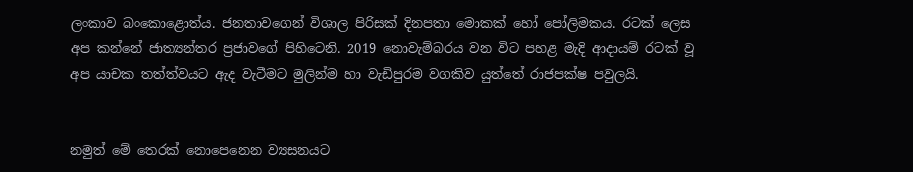ලංකාව බංකොළොත්ය. ජනතාවගෙන් විශාල පිරිසක් දිනපතා මොකක් හෝ පෝලිමකය. රටක් ලෙස අප කන්නේ ජාත්‍යන්තර ප්‍රජාවගේ පිහිටෙනි. 2019 නොවැම්බරය වන විට පහළ මැදි ආදායම් රටක් වූ අප යාචක තත්ත්වයට ඇද වැටීමට මුලින්ම හා වැඩිපුරම වගකිව යුත්තේ රාජපක්ෂ පවුලයි.


නමුත් මේ තෙරක් නොපෙනෙන ව්‍යසනයට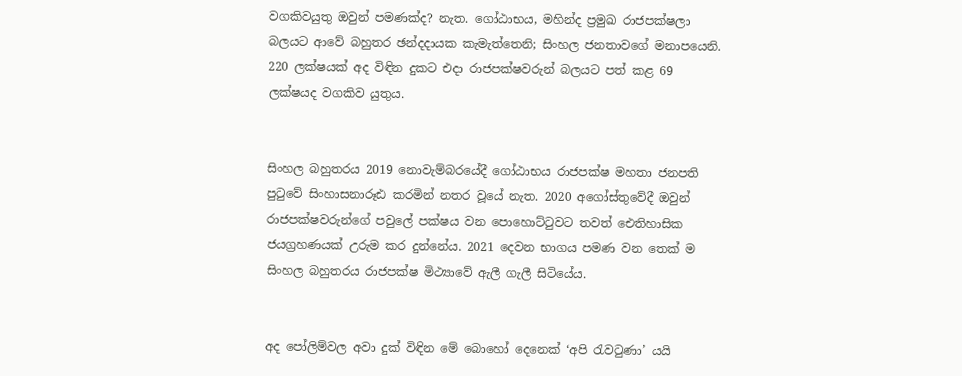වගකිවයුතු ඔවුන් පමණක්ද? නැත. ගෝඨාභය, මහින්ද ප්‍රමුඛ රාජපක්ෂලා බලයට ආවේ බහුතර ඡන්දදායක කැමැත්තෙනි; සිංහල ජනතාවගේ මනාපයෙනි. 220 ලක්ෂයක් අද විඳින දුකට එදා රාජපක්ෂවරුන් බලයට පත් කළ 69 ලක්ෂයද වගකිව යුතුය.


සිංහල බහුතරය 2019 නොවැම්බරයේදී ගෝඨාභය රාජපක්ෂ මහතා ජනපති පුටුවේ සිංහාසනාරූඪ කරමින් නතර වූයේ නැත. 2020 අගෝස්තුවේදී ඔවුන් රාජපක්ෂවරුන්ගේ පවුලේ පක්ෂය වන පොහොට්ටුවට තවත් ඓතිහාසික ජයග්‍රහණයක් උරුම කර දුන්නේය. 2021 දෙවන භාගය පමණ වන තෙක් ම සිංහල බහුතරය රාජපක්ෂ මිථ්‍යාවේ ඇලී ගැලී සිටියේය.


අද පෝලිම්වල අවා දුක් විඳින මේ බොහෝ දෙනෙක් ‘අපි රැවටුණා’ යයි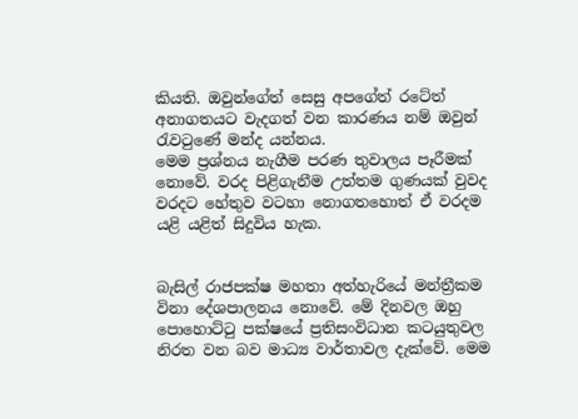කියති. ඔවුන්ගේත් සෙසු අපගේත් රටේත් අනාගතයට වැදගත් වන කාරණය නම් ඔවුන් රැවටුණේ මන්ද යන්නය.
මෙම ප්‍රශ්නය නැගීම පරණ තුවාලය පෑරීමක් නොවේ. වරද පිළිගැනීම උත්තම ගුණයක් වුවද වරදට හේතුව වටහා නොගතහොත් ඒ වරදම යළි යළිත් සිදුවිය හැක.


බැසිල් රාජපක්ෂ මහතා අත්හැරියේ මන්ත්‍රීකම විනා දේශපාලනය නොවේ. මේ දිනවල ඔහු පොහොට්ටු පක්ෂයේ ප්‍රතිසංවිධාන කටයුතුවල නිරත වන බව මාධ්‍ය වාර්තාවල දැක්වේ. මෙම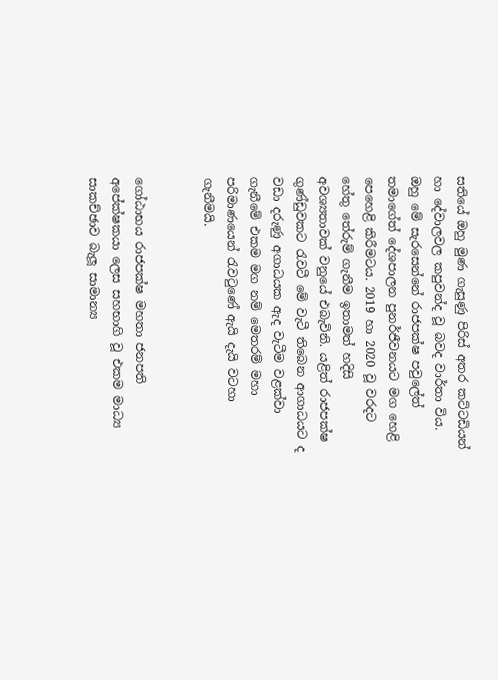සතියේ ඔහු මුණ ගැසුණු පිරිස් අතර කට්ටඩියන් හා දේවාලවල කපුවන්ද වූ බවද වාර්තා විය. ඔහු මේ සැරසෙන්නේ රාජපක්ෂ පවුලේත් තමාගේත් දේශපාලන පුනර්ජීවනයට මග හෙළි පෙහෙළි කිරීමටය. 2019 හා 2020 වූ වරදට හේතු තේරුම් ගැනීම ඉතාමත් හදිසි අවශ්‍යතාවක් වනුයේ එබැවිනි. යළිත් රාජපක්ෂ ගුණ්ඩුවකට රැවටී මේ වැටී තිබෙන ආගාධයට ද වඩා දරුණු අගාධයක ඇද වැටීම වළක්වා ගැනීමේ එකම මග නම් මෙතරම් මහා පරිමාණයෙන් රැවටුණේ ඇයි දැයි වටහා ගැනීමයි.


ගෝඨාභය රාජපක්ෂ මහතා ජනපති අපේක්ෂකයා ලෙස සහභාගි වූ එකම මාධ්‍ය සාකච්ඡාව බැලූ සාමාන්‍ය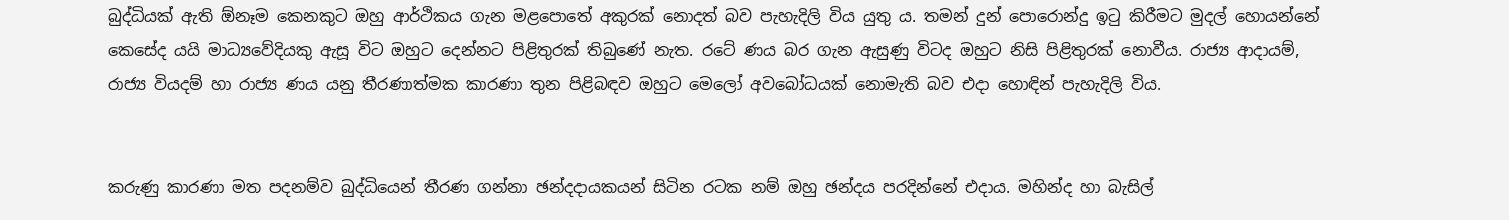බුද්ධියක් ඇති ඕනෑම කෙනකුට ඔහු ආර්ථිකය ගැන මළපොතේ අකුරක් නොදත් බව පැහැදිලි විය යුතු ය. තමන් දුන් පොරොන්දු ඉටු කිරීමට මුදල් හොයන්නේ කෙසේද යයි මාධ්‍යවේදියකු ඇසූ විට ඔහුට දෙන්නට පිළිතුරක් තිබුණේ නැත. රටේ ණය බර ගැන ඇසුණු විටද ඔහුට නිසි පිළිතුරක් නොවීය. රාජ්‍ය ආදායම්, රාජ්‍ය වියදම් හා රාජ්‍ය ණය යනු තීරණාත්මක කාරණා තුන පිළිබඳව ඔහුට මෙලෝ අවබෝධයක් නොමැති බව එදා හොඳින් පැහැදිලි විය.


කරුණු කාරණා මත පදනම්ව බුද්ධියෙන් තීරණ ගන්නා ඡන්දදායකයන් සිටින රටක නම් ඔහු ඡන්දය පරදින්නේ එදාය. මහින්ද හා බැසිල්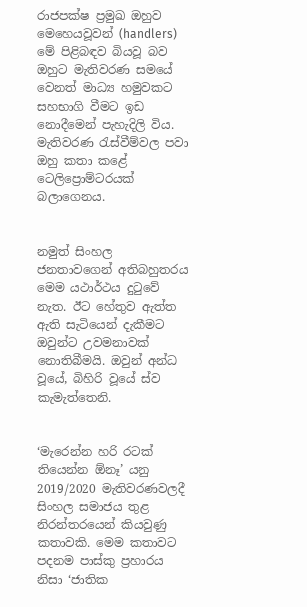රාජපක්ෂ ප්‍රමුඛ ඔහුව මෙහෙයවූවන් (handlers) මේ පිළිබඳව බියවූ බව ඔහුට මැතිවරණ සමයේ වෙනත් මාධ්‍ය හමුවකට සහභාගි වීමට ඉඩ නොදීමෙන් පැහැදිලි විය. මැතිවරණ රැස්වීම්වල පවා ඔහු කතා කළේ ටෙලිප්‍රොම්ටරයක් බලාගෙනය.


නමුත් සිංහල ජනතාවගෙන් අතිබහුතරය මෙම යථාර්ථය දුටුවේ නැත. ඊට හේතුව ඇත්ත ඇති සැටියෙන් දැකීමට ඔවුන්ට උවමනාවක් නොතිබීමයි. ඔවුන් අන්ධ වූයේ, බිහිරි වූයේ ස්ව කැමැත්තෙනි.


‘මැරෙන්න හරි රටක් තියෙන්න ඕනෑ’ යනු 2019/2020 මැතිවරණවලදී සිංහල සමාජය තුළ නිරන්තරයෙන් කියවුණු කතාවකි. මෙම කතාවට පදනම පාස්කු ප්‍රහාරය නිසා ‘ජාතික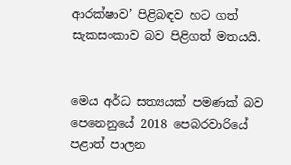ආරක්ෂාව’ පිළිබඳව හට ගත් සැකසංකාව බව පිළිගත් මතයයි.


මෙය අර්ධ සත්‍යයක් පමණක් බව පෙනෙනුයේ 2018 පෙබරවාරියේ පළාත් පාලන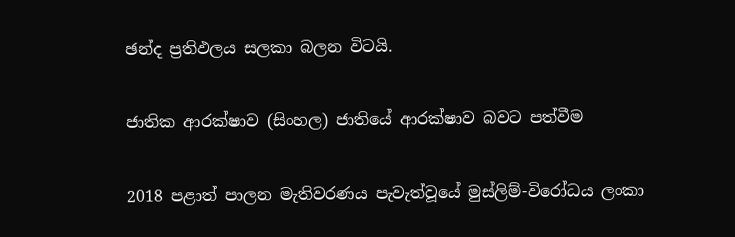ඡන්ද ප්‍රතිඵලය සලකා බලන විටයි.


ජාතික ආරක්ෂාව (සිංහල) ජාතියේ ආරක්ෂාව බවට පත්වීම


2018 පළාත් පාලන මැතිවරණය පැවැත්වූයේ මුස්ලිම්-විරෝධය ලංකා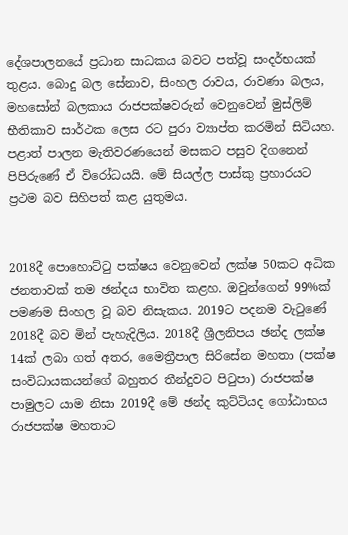දේශපාලනයේ ප්‍රධාන සාධකය බවට පත්වූ සංදර්භයක් තුළය. බොදු බල සේනාව, සිංහල රාවය, රාවණා බලය, මහසෝන් බලකාය රාජපක්ෂවරුන් වෙනුවෙන් මුස්ලිම් භීතිකාව සාර්ථක ලෙස රට පුරා ව්‍යාප්ත කරමින් සිටියහ. පළාත් පාලන මැතිවරණයෙන් මසකට පසුව දිගනෙන් පිපිරුණේ ඒ විරෝධයයි. මේ සියල්ල පාස්කු ප්‍රහාරයට ප්‍රථම බව සිහිපත් කළ යුතුමය.


2018දී පොහොට්ටු පක්ෂය වෙනුවෙන් ලක්ෂ 50කට අධික ජනතාවක් තම ඡන්දය භාවිත කළහ. ඔවුන්ගෙන් 99%ක් පමණම සිංහල වූ බව නිසැකය. 2019ට පදනම වැටුණේ 2018දී බව මින් පැහැදිලිය. 2018දී ශ්‍රීලනිපය ඡන්ද ලක්ෂ 14ක් ලබා ගත් අතර, මෛත්‍රීපාල සිරිසේන මහතා (පක්ෂ සංවිධායකයන්ගේ බහුතර තීන්දුවට පිටුපා) රාජපක්ෂ පාමුලට යාම නිසා 2019දී මේ ඡන්ද කුට්ටියද ගෝඨාභය රාජපක්ෂ මහතාට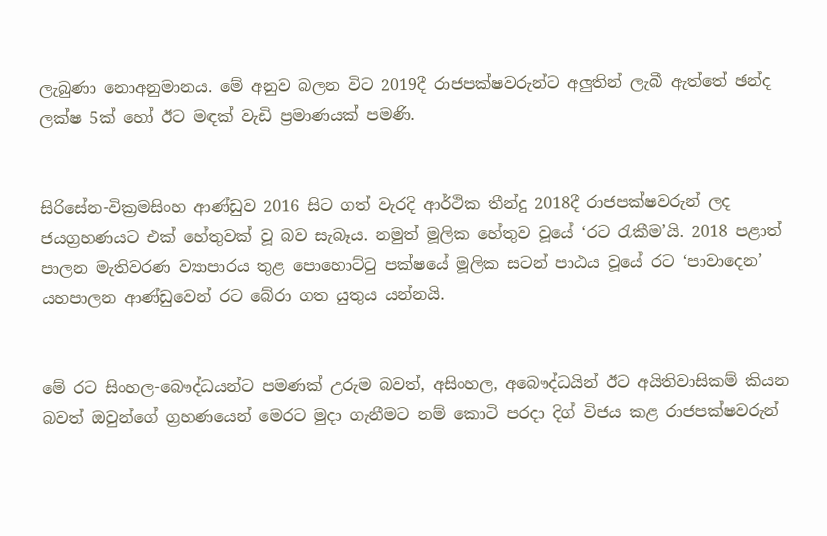ලැබුණා නොඅනුමානය. මේ අනුව බලන විට 2019දී රාජපක්ෂවරුන්ට අලුතින් ලැබී ඇත්තේ ඡන්ද ලක්ෂ 5ක් හෝ ඊට මඳක් වැඩි ප්‍රමාණයක් පමණි.


සිරිසේන-වික්‍රමසිංහ ආණ්ඩුව 2016 සිට ගත් වැරදි ආර්ථික තීන්දු 2018දී රාජපක්ෂවරුන් ලද ජයග්‍රහණයට එක් හේතුවක් වූ බව සැබෑය. නමුත් මූලික හේතුව වූයේ ‘රට රැකීම’යි. 2018 පළාත් පාලන මැතිවරණ ව්‍යාපාරය තුළ පොහොට්ටු පක්ෂයේ මූලික සටන් පාඨය වූයේ රට ‘පාවාදෙන’ යහපාලන ආණ්ඩුවෙන් රට බේරා ගත යුතුය යන්නයි.


මේ රට සිංහල-බෞද්ධයන්ට පමණක් උරුම බවත්, අසිංහල, අබෞද්ධයින් ඊට අයිතිවාසිකම් කියන බවත් ඔවුන්ගේ ග්‍රහණයෙන් මෙරට මුදා ගැනීමට නම් කොටි පරදා දිග් විජය කළ රාජපක්ෂවරුන්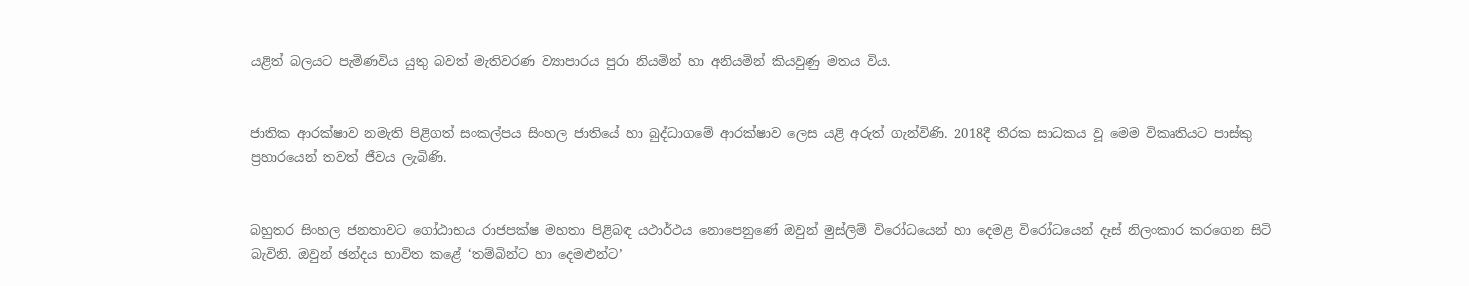යළිත් බලයට පැමිණවිය යුතු බවත් මැතිවරණ ව්‍යාපාරය පුරා නියමින් හා අනියමින් කියවුණු මතය විය.


ජාතික ආරක්ෂාව නමැති පිළිගත් සංකල්පය සිංහල ජාතියේ හා බුද්ධාගමේ ආරක්ෂාව ලෙස යළි අරුත් ගැන්විණි. 2018දී තීරක සාධකය වූ මෙම විකෘතියට පාස්කු ප්‍රහාරයෙන් තවත් ජීවය ලැබිණි.


බහුතර සිංහල ජනතාවට ගෝඨාභය රාජපක්ෂ මහතා පිළිබඳ යථාර්ථය නොපෙනුණේ ඔවුන් මුස්ලිම් විරෝධයෙන් හා දෙමළ විරෝධයෙන් දෑස් නිලංකාර කරගෙන සිටි බැවිනි. ඔවුන් ඡන්දය භාවිත කළේ ‘තම්බින්ට හා දෙමළුන්ට’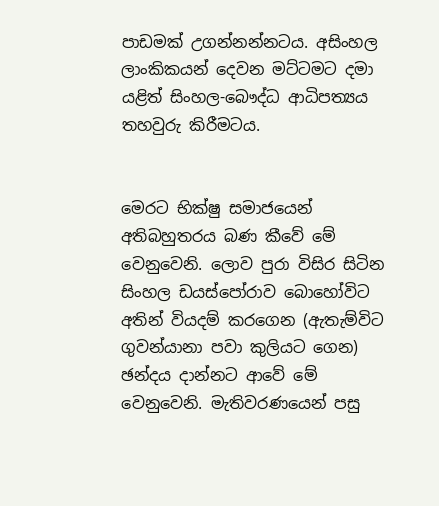පාඩමක් උගන්නන්නටය. අසිංහල ලාංකිකයන් දෙවන මට්ටමට දමා යළිත් සිංහල-බෞද්ධ ආධිපත්‍යය තහවුරු කිරීමටය.


මෙරට භික්ෂු සමාජයෙන් අතිබහුතරය බණ කීවේ මේ වෙනුවෙනි. ලොව පුරා විසිර සිටින සිංහල ඩයස්පෝරාව බොහෝවිට අතින් වියදම් කරගෙන (ඇතැම්විට ගුවන්යානා පවා කුලියට ගෙන) ඡන්දය දාන්නට ආවේ මේ වෙනුවෙනි. මැතිවරණයෙන් පසු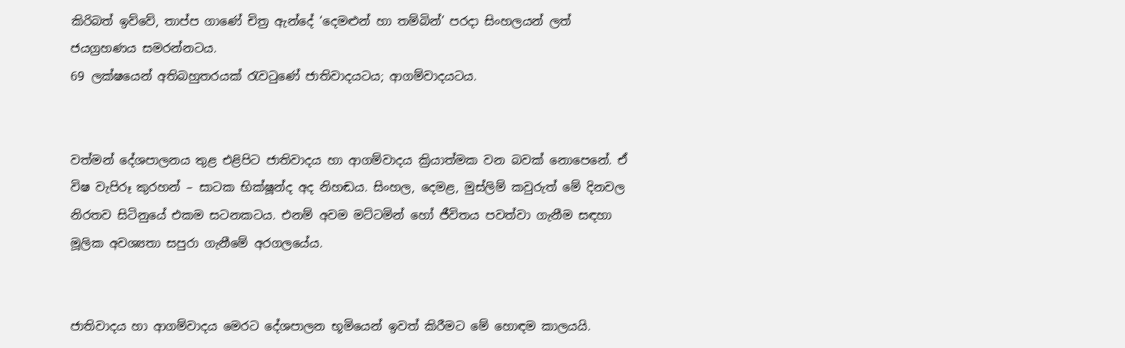කිරිබත් ඉව්වේ, තාප්ප ගාණේ චිත්‍ර ඇන්දේ ‘දෙමළුන් හා තම්බින්’ පරදා සිංහලයන් ලත් ජයග්‍රහණය සමරන්නටය.
69 ලක්ෂයෙන් අතිබහුතරයක් රැවටුණේ ජාතිවාදයටය; ආගම්වාදයටය.


වත්මන් දේශපාලනය තුළ එළිපිට ජාතිවාදය හා ආගම්වාදය ක්‍රියාත්මක වන බවක් නොපෙනේ. ඒ විෂ වැපිරූ කුරහන් – සාටක භික්ෂූන්ද අද නිහඬය. සිංහල, දෙමළ, මුස්ලිම් කවුරුත් මේ දිනවල නිරතව සිටිනුයේ එකම සටනකටය. එනම් අවම මට්ටමින් හෝ ජීවිතය පවත්වා ගැනීම සඳහා මූලික අවශ්‍යතා සපුරා ගැනීමේ අරගලයේය.


ජාතිවාදය හා ආගම්වාදය මෙරට දේශපාලන භූමියෙන් ඉවත් කිරීමට මේ හොඳම කාලයයි.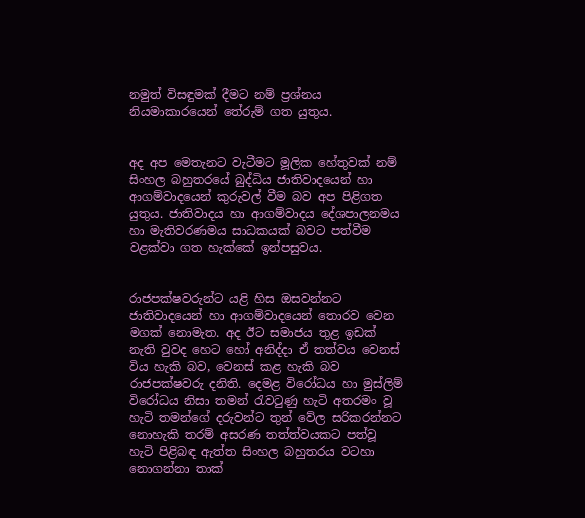නමුත් විසඳුමක් දීමට නම් ප්‍රශ්නය නියමාකාරයෙන් තේරුම් ගත යුතුය.


අද අප මෙතැනට වැටීමට මූලික හේතුවක් නම් සිංහල බහුතරයේ බුද්ධිය ජාතිවාදයෙන් හා ආගම්වාදයෙන් කුරුවල් වීම බව අප පිළිගත යුතුය. ජාතිවාදය හා ආගම්වාදය දේශපාලනමය හා මැතිවරණමය සාධකයක් බවට පත්වීම වළක්වා ගත හැක්කේ ඉන්පසුවය.


රාජපක්ෂවරුන්ට යළි හිස ඔසවන්නට ජාතිවාදයෙන් හා ආගම්වාදයෙන් තොරව වෙන මගක් නොමැත. අද ඊට සමාජය තුළ ඉඩක් නැති වුවද හෙට හෝ අනිද්දා ඒ තත්වය වෙනස් විය හැකි බව, වෙනස් කළ හැකි බව රාජපක්ෂවරු දනිති. දෙමළ විරෝධය හා මුස්ලිම් විරෝධය නිසා තමන් රැවටුණු හැටි අතරමං වූ හැටි තමන්ගේ දරුවන්ට තුන් වේල සරිකරන්නට නොහැකි තරම් අසරණ තත්ත්වයකට පත්වූ හැටි පිළිබඳ ඇත්ත සිංහල බහුතරය වටහා නොගන්නා තාක්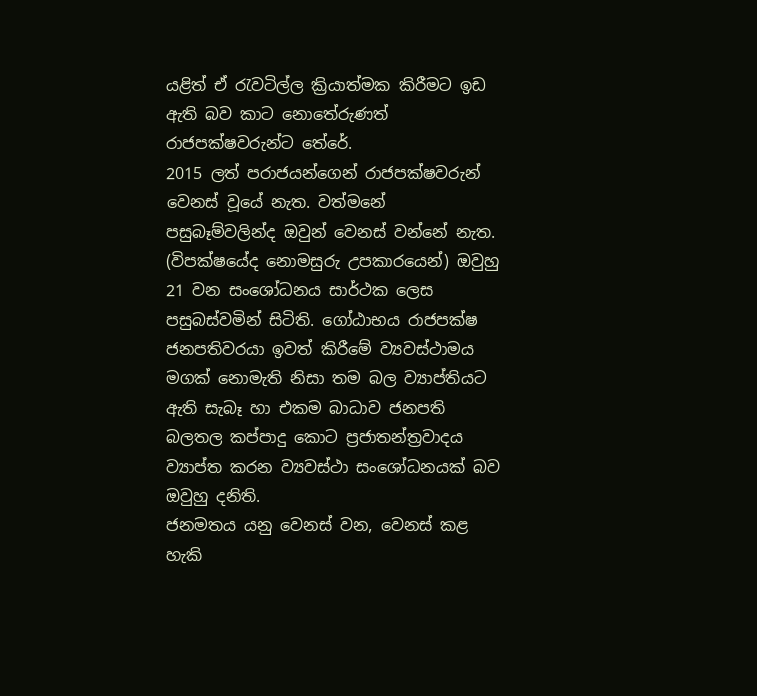යළිත් ඒ රැවටිල්ල ක්‍රියාත්මක කිරීමට ඉඩ ඇති බව කාට නොතේරුණත් රාජපක්ෂවරුන්ට තේරේ.
2015 ලත් පරාජයන්ගෙන් රාජපක්ෂවරුන් වෙනස් වූයේ නැත. වත්මනේ පසුබෑම්වලින්ද ඔවුන් වෙනස් වන්නේ නැත. (විපක්ෂයේද නොමසුරු උපකාරයෙන්) ඔවුහු 21 වන සංශෝධනය සාර්ථක ලෙස පසුබස්වමින් සිටිති. ගෝඨාභය රාජපක්ෂ ජනපතිවරයා ඉවත් කිරීමේ ව්‍යවස්ථාමය මගක් නොමැති නිසා තම බල ව්‍යාප්තියට ඇති සැබෑ හා එකම බාධාව ජනපති බලතල කප්පාදු කොට ප්‍රජාතන්ත්‍රවාදය ව්‍යාප්ත කරන ව්‍යවස්ථා සංශෝධනයක් බව ඔවුහු දනිති.
ජනමතය යනු වෙනස් වන, වෙනස් කළ හැකි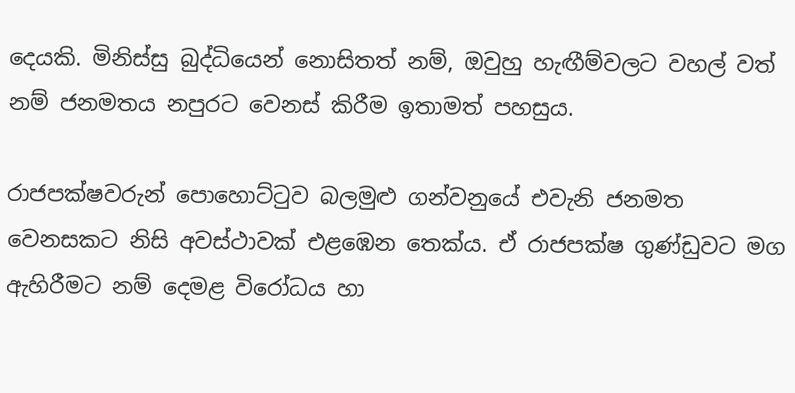දෙයකි. මිනිස්සු බුද්ධියෙන් නොසිතත් නම්, ඔවුහු හැඟීම්වලට වහල් වත් නම් ජනමතය නපුරට වෙනස් කිරීම ඉතාමත් පහසුය.

රාජපක්ෂවරුන් පොහොට්ටුව බලමුළු ගන්වනුයේ එවැනි ජනමත වෙනසකට නිසි අවස්ථාවක් එළඹෙන තෙක්ය. ඒ රාජපක්ෂ ගුණ්ඩුවට මග ඇහිරීමට නම් දෙමළ විරෝධය හා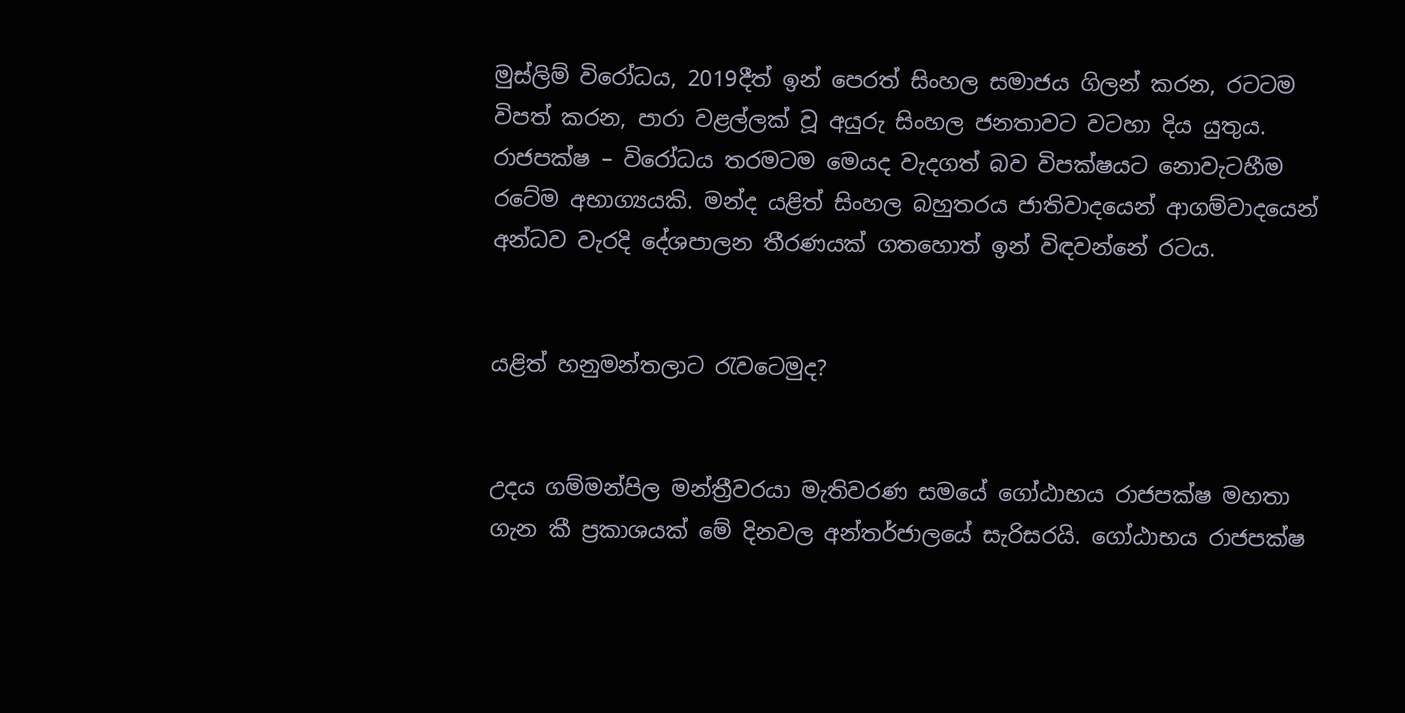මුස්ලිම් විරෝධය, 2019දීත් ඉන් පෙරත් සිංහල සමාජය ගිලන් කරන, රටටම විපත් කරන, පාරා වළල්ලක් වූ අයුරු සිංහල ජනතාවට වටහා දිය යුතුය. රාජපක්ෂ – විරෝධය තරමටම මෙයද වැදගත් බව විපක්ෂයට නොවැටහීම රටේම අභාග්‍යයකි. මන්ද යළිත් සිංහල බහුතරය ජාතිවාදයෙන් ආගම්වාදයෙන් අන්ධව වැරදි දේශපාලන තීරණයක් ගතහොත් ඉන් විඳවන්නේ රටය.


යළිත් හනුමන්තලාට රැවටෙමුද?


උදය ගම්මන්පිල මන්ත්‍රීවරයා මැතිවරණ සමයේ ගෝඨාභය රාජපක්ෂ මහතා ගැන කී ප්‍රකාශයක් මේ දිනවල අන්තර්ජාලයේ සැරිසරයි. ගෝඨාභය රාජපක්ෂ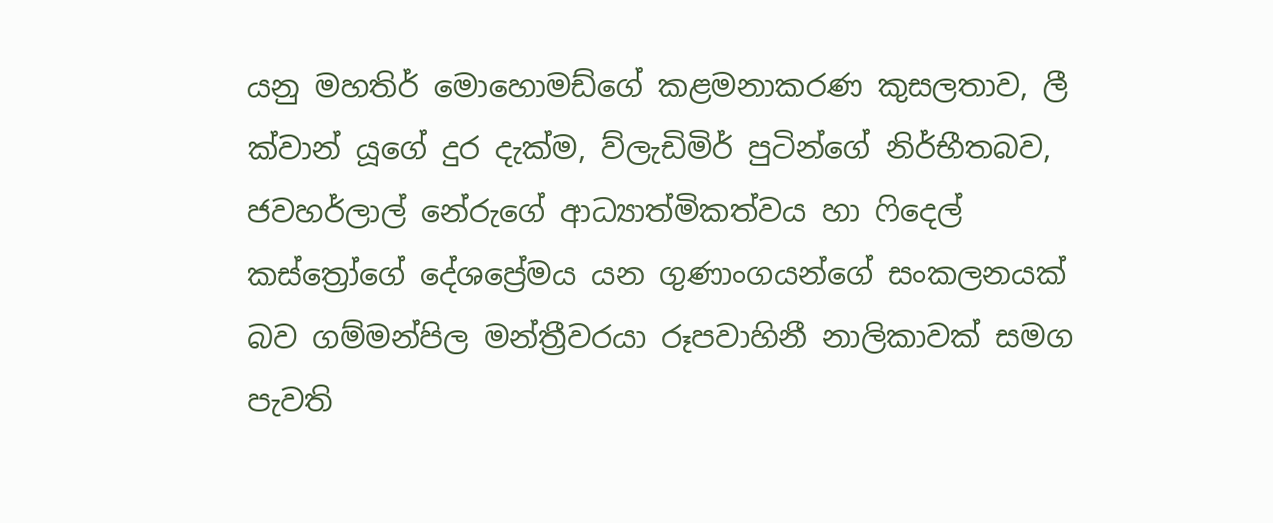යනු මහතිර් මොහොමඩ්ගේ කළමනාකරණ කුසලතාව, ලී ක්වාන් යූගේ දුර දැක්ම, ව්ලැඩිමිර් පුටින්ගේ නිර්භීතබව, ජවහර්ලාල් නේරුගේ ආධ්‍යාත්මිකත්වය හා ෆිදෙල් කස්ත්‍රෝගේ දේශප්‍රේමය යන ගුණාංගයන්ගේ සංකලනයක් බව ගම්මන්පිල මන්ත්‍රීවරයා රූපවාහිනී නාලිකාවක් සමග පැවති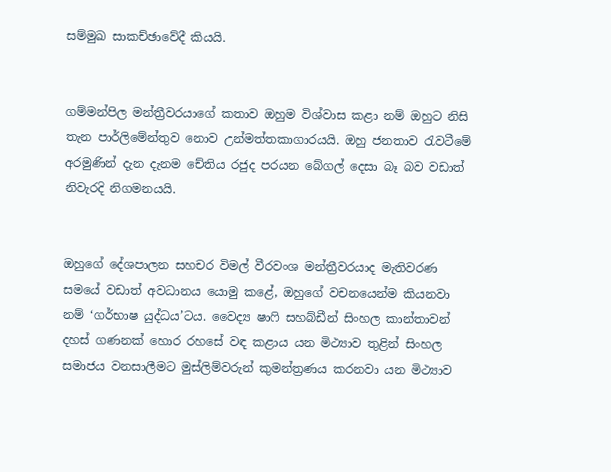සම්මුඛ සාකච්ඡාවේදී කියයි.


ගම්මන්පිල මන්ත්‍රීවරයාගේ කතාව ඔහුම විශ්වාස කළා නම් ඔහුට නිසි තැන පාර්ලිමේන්තුව නොව උන්මත්තකාගාරයයි. ඔහු ජනතාව රැවටීමේ අරමුණින් දැන දැනම චේතිය රජුද පරයන බේගල් දෙසා බෑ බව වඩාත් නිවැරදි නිගමනයයි.


ඔහුගේ දේශපාලන සහචර විමල් වීරවංශ මන්ත්‍රීවරයාද මැතිවරණ සමයේ වඩාත් අවධානය යොමු කළේ, ඔහුගේ වචනයෙන්ම කියනවා නම් ‘ගර්භාෂ යුද්ධය’ටය. වෛද්‍ය ෂාෆි සහබ්ඩීන් සිංහල කාන්තාවන් දහස් ගණනක් හොර රහසේ වඳ කළාය යන මිථ්‍යාව තුළින් සිංහල සමාජය වනසාලීමට මුස්ලිම්වරුන් කුමන්ත්‍රණය කරනවා යන මිථ්‍යාව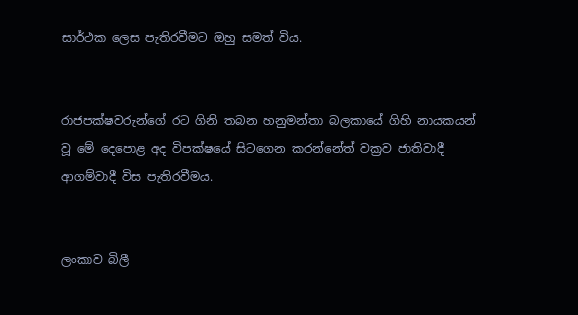සාර්ථක ලෙස පැතිරවීමට ඔහු සමත් විය.


රාජපක්ෂවරුන්ගේ රට ගිනි තබන හනුමන්තා බලකායේ ගිහි නායකයන් වූ මේ දෙපොළ අද විපක්ෂයේ සිටගෙන කරන්නේත් වක්‍රව ජාතිවාදී ආගම්වාදී විස පැතිරවීමය.


ලංකාව බිලී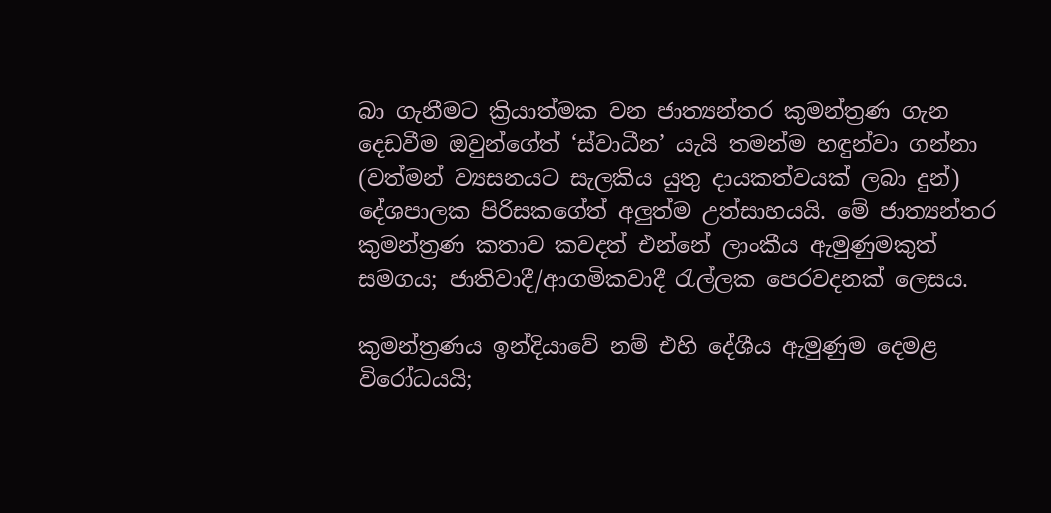බා ගැනීමට ක්‍රියාත්මක වන ජාත්‍යන්තර කුමන්ත්‍රණ ගැන දෙඩවීම ඔවුන්ගේත් ‘ස්වාධීන’ යැයි තමන්ම හඳුන්වා ගන්නා (වත්මන් ව්‍යසනයට සැලකිය යුතු දායකත්වයක් ලබා දුන්) දේශපාලක පිරිසකගේත් අලුත්ම උත්සාහයයි. මේ ජාත්‍යන්තර කුමන්ත්‍රණ කතාව කවදත් එන්නේ ලාංකීය ඇමුණුමකුත් සමගය; ජාතිවාදී/ආගමිකවාදී රැල්ලක පෙරවදනක් ලෙසය.

කුමන්ත්‍රණය ඉන්දියාවේ නම් එහි දේශීය ඇමුණුම දෙමළ විරෝධයයි;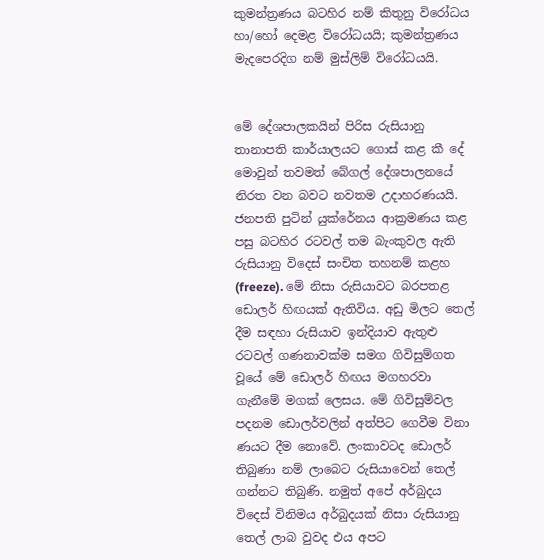කුමන්ත්‍රණය බටහිර නම් කිතුනු විරෝධය හා/හෝ දෙමළ විරෝධයයි; කුමන්ත්‍රණය මැදපෙරදිග නම් මුස්ලිම් විරෝධයයි.


මේ දේශපාලකයින් පිරිස රුසියානු තානාපති කාර්යාලයට ගොස් කළ කී දේ මොවුන් තවමත් බේගල් දේශපාලනයේ නිරත වන බවට නවතම උදාහරණයයි. ජනපති පුටින් යුක්රේනය ආක්‍රමණය කළ පසු බටහිර රටවල් තම බැංකුවල ඇති රුසියානු විදෙස් සංචිත තහනම් කළහ (freeze). මේ නිසා රුසියාවට බරපතළ ඩොලර් හිඟයක් ඇතිවිය. අඩු මිලට තෙල් දීම සඳහා රුසියාව ඉන්දියාව ඇතුළු රටවල් ගණනාවක්ම සමග ගිවිසුම්ගත වූයේ මේ ඩොලර් හිඟය මගහරවා ගැනීමේ මගක් ලෙසය. මේ ගිවිසුම්වල පදනම ඩොලර්වලින් අත්පිට ගෙවීම විනා ණයට දීම නොවේ. ලංකාවටද ඩොලර් තිබුණා නම් ලාබෙට රුසියාවෙන් තෙල් ගන්නට තිබුණි. නමුත් අපේ අර්බුදය විදෙස් විනිමය අර්බුදයක් නිසා රුසියානු තෙල් ලාබ වුවද එය අපට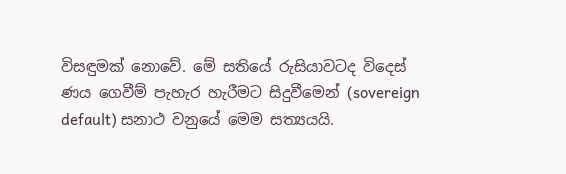විසඳුමක් නොවේ. මේ සතියේ රුසියාවටද විදෙස් ණය ගෙවීම් පැහැර හැරීමට සිදුවීමෙන් (sovereign default) සනාථ වනුයේ මෙම සත්‍යයයි.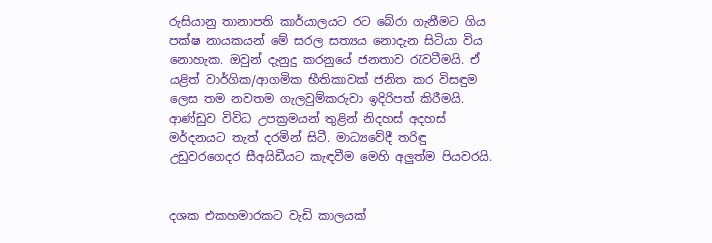රුසියානු තානාපති කාර්යාලයට රට බේරා ගැනීමට ගිය පක්ෂ නායකයන් මේ සරල සත්‍යය නොදැන සිටියා විය නොහැක. ඔවුන් දැනුදු කරනුයේ ජනතාව රැවටීමයි. ඒ යළිත් වාර්ගික/ආගමික භීතිකාවක් ජනිත කර විසඳුම ලෙස තම නවතම ගැලවුම්කරුවා ඉදිරිපත් කිරීමයි.
ආණ්ඩුව විවිධ උපක්‍රමයන් තුළින් නිදහස් අදහස් මර්දනයට තැත් දරමින් සිටී. මාධ්‍යවේදී තරිඳු උඩුවරගෙදර සීඅයිඩීයට කැඳවීම මෙහි අලුත්ම පියවරයි.


දශක එකහමාරකට වැඩි කාලයක්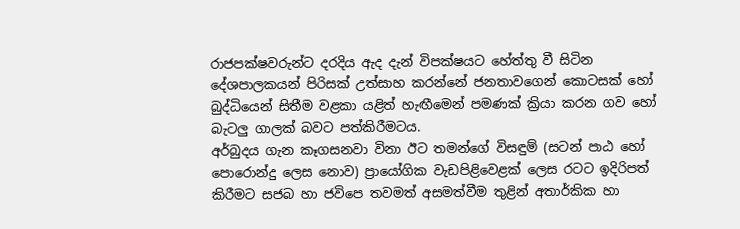රාජපක්ෂවරුන්ට දරදිය ඇද දැන් විපක්ෂයට හේත්තු වී සිටින දේශපාලකයන් පිරිසක් උත්සාහ කරන්නේ ජනතාවගෙන් කොටසක් හෝ බුද්ධියෙන් සිතීම වළකා යළිත් හැඟීමෙන් පමණක් ක්‍රියා කරන ගව හෝ බැටලු ගාලක් බවට පත්කිරීමටය.
අර්බුදය ගැන කෑගසනවා විනා ඊට තමන්ගේ විසඳුම් (සටන් පාඨ හෝ පොරොන්දු ලෙස නොව) ප්‍රායෝගික වැඩපිළිවෙළක් ලෙස රටට ඉදිරිපත් කිරීමට සජබ හා ජවිපෙ තවමත් අසමත්වීම තුළින් අතාර්කික හා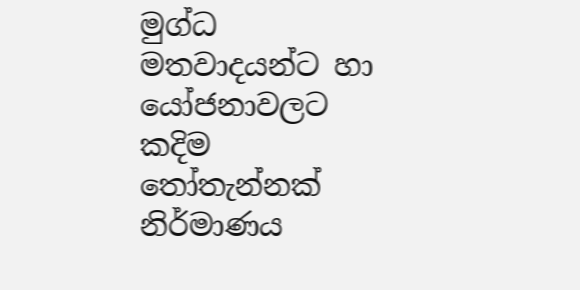මුග්ධ මතවාදයන්ට හා යෝජනාවලට කදිම තෝතැන්නක් නිර්මාණය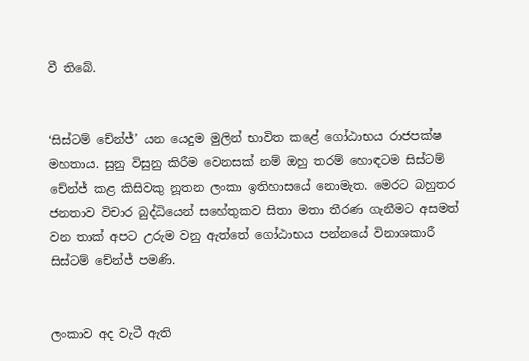වී තිබේ.


‘සිස්ටම් චේන්ජ්’ යන යෙදුම මුලින් භාවිත කළේ ගෝඨාභය රාජපක්ෂ මහතාය. සුනු විසුනු කිරීම වෙනසක් නම් ඔහු තරම් හොඳටම සිස්ටම් චේන්ජ් කළ කිසිවකු නූතන ලංකා ඉතිහාසයේ නොමැත. මෙරට බහුතර ජනතාව විචාර බුද්ධියෙන් සහේතුකව සිතා මතා තීරණ ගැනීමට අසමත් වන තාක් අපට උරුම වනු ඇත්තේ ගෝඨාභය පන්නයේ විනාශකාරී සිස්ටම් චේන්ජ් පමණි.


ලංකාව අද වැටී ඇති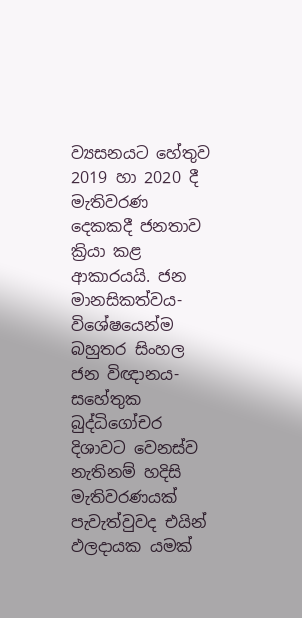ව්‍යසනයට හේතුව 2019 හා 2020 දී මැතිවරණ දෙකකදී ජනතාව ක්‍රියා කළ ආකාරයයි. ජන මානසිකත්වය- විශේෂයෙන්ම බහුතර සිංහල ජන විඥානය- සහේතුක බුද්ධිගෝචර දිශාවට වෙනස්ව නැතිනම් හදිසි මැතිවරණයක් පැවැත්වුවද එයින් ඵලදායක යමක්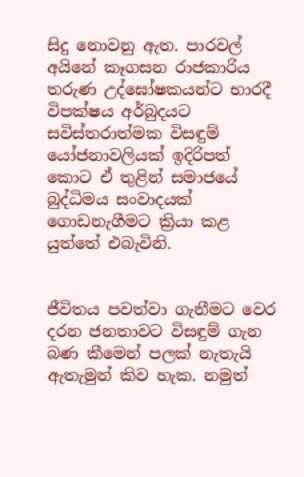සිදු නොවනු ඇත. පාරවල් අයිනේ කෑගසන රාජකාරිය තරුණ උද්ඝෝෂකයන්ට භාරදී විපක්ෂය අර්බුදයට සවිස්තරාත්මක විසඳුම් යෝජනාවලියක් ඉදිරිපත් කොට ඒ තුළින් සමාජයේ බුද්ධිමය සංවාදයක් ගොඩනැගීමට ක්‍රියා කළ යුත්තේ එබැවිනි.


ජීවිතය පවත්වා ගැනීමට වෙර දරන ජනතාවට විසඳුම් ගැන බණ කීමෙන් පලක් නැතැයි ඇතැමුන් කිව හැක. නමුත්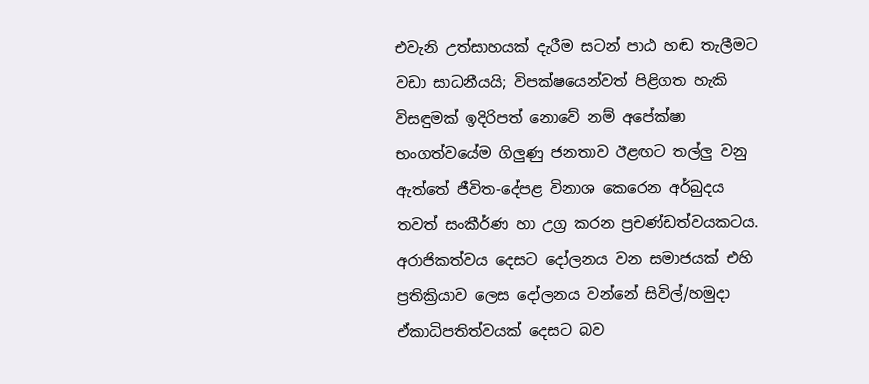එවැනි උත්සාහයක් දැරීම සටන් පාඨ හඬ තැලීමට වඩා සාධනීයයි; විපක්ෂයෙන්වත් පිළිගත හැකි විසඳුමක් ඉදිරිපත් නොවේ නම් අපේක්ෂා භංගත්වයේම ගිලුණු ජනතාව ඊළඟට තල්ලු වනු ඇත්තේ ජීවිත-දේපළ විනාශ කෙරෙන අර්බුදය තවත් සංකීර්ණ හා උග්‍ර කරන ප්‍රචණ්ඩත්වයකටය. අරාජිකත්වය දෙසට දෝලනය වන සමාජයක් එහි ප්‍රතික්‍රියාව ලෙස දෝලනය වන්නේ සිවිල්/හමුදා ඒකාධිපතිත්වයක් දෙසට බව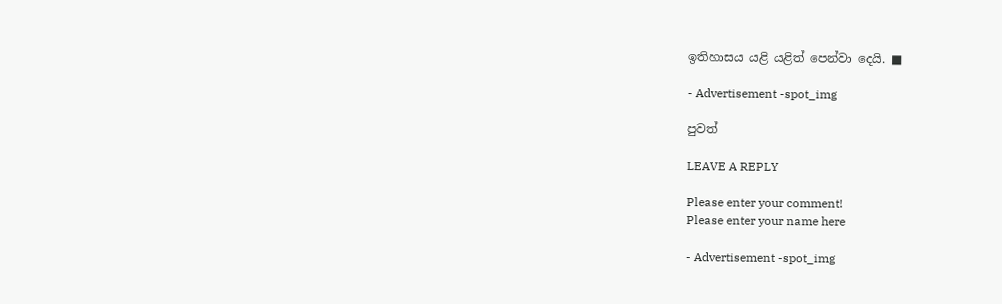ඉතිහාසය යළි යළිත් පෙන්වා දෙයි. ■

- Advertisement -spot_img

පුවත්

LEAVE A REPLY

Please enter your comment!
Please enter your name here

- Advertisement -spot_img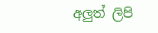අලුත් ලිපි